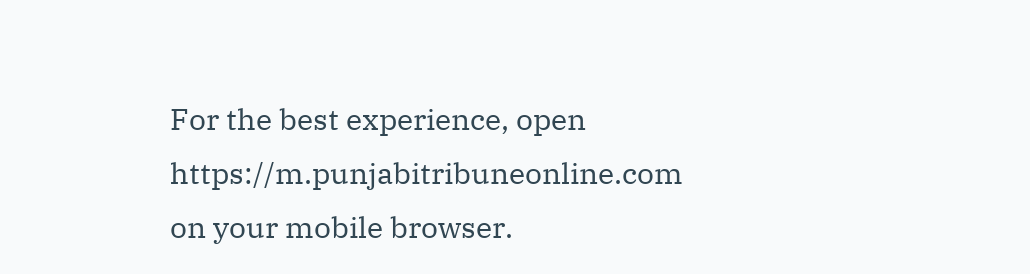For the best experience, open
https://m.punjabitribuneonline.com
on your mobile browser.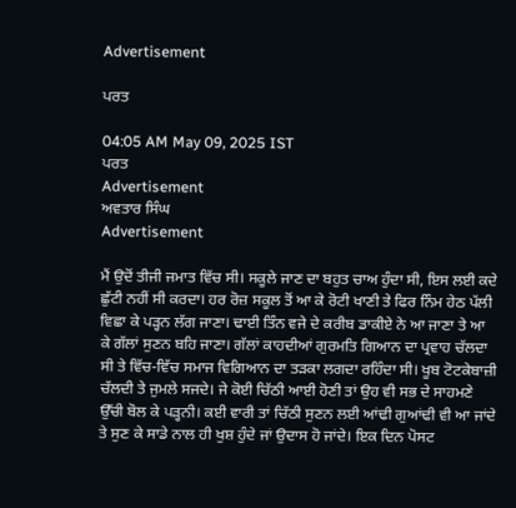Advertisement

ਪਰਤ

04:05 AM May 09, 2025 IST
ਪਰਤ
Advertisement
ਅਵਤਾਰ ਸਿੰਘ
Advertisement

ਮੈਂ ਉਦੋਂ ਤੀਜੀ ਜਮਾਤ ਵਿੱਚ ਸੀ। ਸਕੂਲੇ ਜਾਣ ਦਾ ਬਹੁਤ ਚਾਅ ਹੁੰਦਾ ਸੀ, ਇਸ ਲਈ ਕਦੇ ਛੁੱਟੀ ਨਹੀਂ ਸੀ ਕਰਦਾ। ਹਰ ਰੋਜ਼ ਸਕੂਲ ਤੋਂ ਆ ਕੇ ਰੋਟੀ ਖਾਣੀ ਤੇ ਫਿਰ ਨਿੰਮ ਹੇਠ ਪੱਲੀ ਵਿਛਾ ਕੇ ਪੜ੍ਹਨ ਲੱਗ ਜਾਣਾ। ਢਾਈ ਤਿੰਨ ਵਜੇ ਦੇ ਕਰੀਬ ਡਾਕੀਏ ਨੇ ਆ ਜਾਣਾ ਤੇ ਆ ਕੇ ਗੱਲਾਂ ਸੁਣਨ ਬਹਿ ਜਾਣਾ। ਗੱਲਾਂ ਕਾਹਦੀਆਂ ਗੁਰਮਤਿ ਗਿਆਨ ਦਾ ਪ੍ਰਵਾਹ ਚੱਲਦਾ ਸੀ ਤੇ ਵਿੱਚ-ਵਿੱਚ ਸਮਾਜ ਵਿਗਿਆਨ ਦਾ ਤੜਕਾ ਲਗਦਾ ਰਹਿੰਦਾ ਸੀ। ਖੂਬ ਟੋਟਕੇਬਾਜ਼ੀ ਚੱਲਦੀ ਤੇ ਜੁਮਲੇ ਸਜਦੇ। ਜੇ ਕੋਈ ਚਿੱਠੀ ਆਈ ਹੋਣੀ ਤਾਂ ਉਹ ਵੀ ਸਭ ਦੇ ਸਾਹਮਣੇ ਉੱਚੀ ਬੋਲ ਕੇ ਪੜ੍ਹਨੀ। ਕਈ ਵਾਰੀ ਤਾਂ ਚਿੱਠੀ ਸੁਣਨ ਲਈ ਆਂਢੀ ਗੁਆਂਢੀ ਵੀ ਆ ਜਾਂਦੇ ਤੇ ਸੁਣ ਕੇ ਸਾਡੇ ਨਾਲ ਹੀ ਖੁਸ਼ ਹੁੰਦੇ ਜਾਂ ਉਦਾਸ ਹੋ ਜਾਂਦੇ। ਇਕ ਦਿਨ ਪੋਸਟ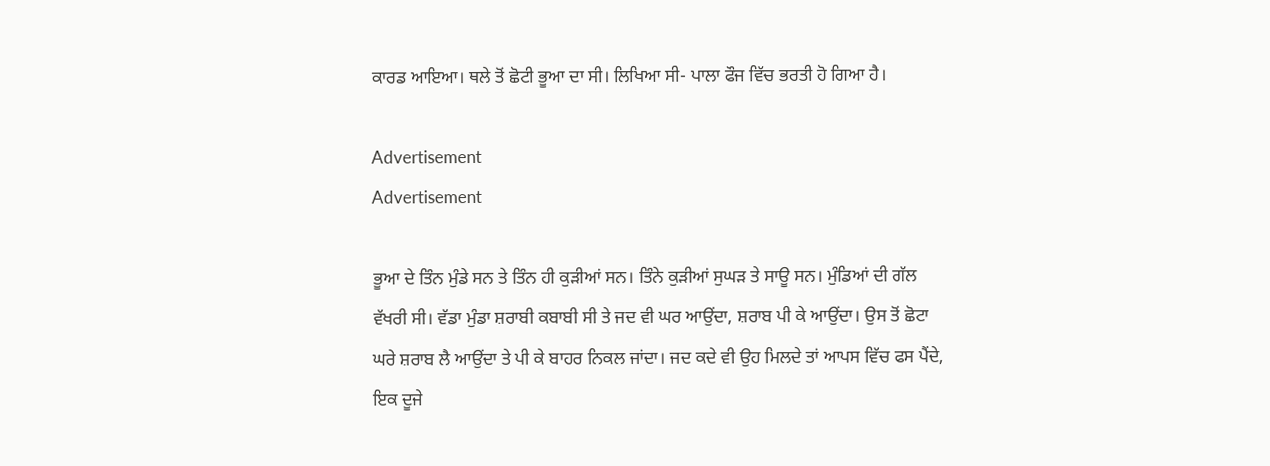ਕਾਰਡ ਆਇਆ। ਥਲੇ ਤੋਂ ਛੋਟੀ ਭੂਆ ਦਾ ਸੀ। ਲਿਖਿਆ ਸੀ- ਪਾਲਾ ਫੌਜ ਵਿੱਚ ਭਰਤੀ ਹੋ ਗਿਆ ਹੈ।

Advertisement
Advertisement

ਭੂਆ ਦੇ ਤਿੰਨ ਮੁੰਡੇ ਸਨ ਤੇ ਤਿੰਨ ਹੀ ਕੁੜੀਆਂ ਸਨ। ਤਿੰਨੇ ਕੁੜੀਆਂ ਸੁਘੜ ਤੇ ਸਾਊ ਸਨ। ਮੁੰਡਿਆਂ ਦੀ ਗੱਲ ਵੱਖਰੀ ਸੀ। ਵੱਡਾ ਮੁੰਡਾ ਸ਼ਰਾਬੀ ਕਬਾਬੀ ਸੀ ਤੇ ਜਦ ਵੀ ਘਰ ਆਉਂਦਾ, ਸ਼ਰਾਬ ਪੀ ਕੇ ਆਉਂਦਾ। ਉਸ ਤੋਂ ਛੋਟਾ ਘਰੇ ਸ਼ਰਾਬ ਲੈ ਆਉਂਦਾ ਤੇ ਪੀ ਕੇ ਬਾਹਰ ਨਿਕਲ ਜਾਂਦਾ। ਜਦ ਕਦੇ ਵੀ ਉਹ ਮਿਲਦੇ ਤਾਂ ਆਪਸ ਵਿੱਚ ਫਸ ਪੈਂਦੇ, ਇਕ ਦੂਜੇ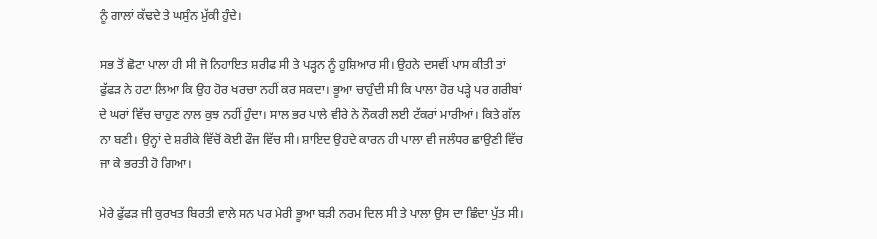ਨੂੰ ਗਾਲਾਂ ਕੱਢਦੇ ਤੇ ਘਸੁੰਨ ਮੁੱਕੀ ਹੁੰਦੇ।

ਸਭ ਤੋਂ ਛੋਟਾ ਪਾਲਾ ਹੀ ਸੀ ਜੋ ਨਿਹਾਇਤ ਸ਼ਰੀਫ ਸੀ ਤੇ ਪੜ੍ਹਨ ਨੂੰ ਹੁਸ਼ਿਆਰ ਸੀ। ਉਹਨੇ ਦਸਵੀਂ ਪਾਸ ਕੀਤੀ ਤਾਂ ਫੁੱਫੜ ਨੇ ਹਟਾ ਲਿਆ ਕਿ ਉਹ ਹੋਰ ਖਰਚਾ ਨਹੀਂ ਕਰ ਸਕਦਾ। ਭੂਆ ਚਾਹੁੰਦੀ ਸੀ ਕਿ ਪਾਲਾ ਹੋਰ ਪੜ੍ਹੇ ਪਰ ਗਰੀਬਾਂ ਦੇ ਘਰਾਂ ਵਿੱਚ ਚਾਹੁਣ ਨਾਲ ਕੁਝ ਨਹੀਂ ਹੁੰਦਾ। ਸਾਲ ਭਰ ਪਾਲੇ ਵੀਰੇ ਨੇ ਨੌਕਰੀ ਲਈ ਟੱਕਰਾਂ ਮਾਰੀਆਂ। ਕਿਤੇ ਗੱਲ ਨਾ ਬਣੀ। ਉਨ੍ਹਾਂ ਦੇ ਸ਼ਰੀਕੇ ਵਿੱਚੋਂ ਕੋਈ ਫੌਜ ਵਿੱਚ ਸੀ। ਸ਼ਾਇਦ ਉਹਦੇ ਕਾਰਨ ਹੀ ਪਾਲਾ ਵੀ ਜਲੰਧਰ ਛਾਉਣੀ ਵਿੱਚ ਜਾ ਕੇ ਭਰਤੀ ਹੋ ਗਿਆ।

ਮੇਰੇ ਫੁੱਫੜ ਜੀ ਕੁਰਖਤ ਬਿਰਤੀ ਵਾਲੇ ਸਨ ਪਰ ਮੇਰੀ ਭੂਆ ਬੜੀ ਨਰਮ ਦਿਲ ਸੀ ਤੇ ਪਾਲਾ ਉਸ ਦਾ ਛਿੰਦਾ ਪੁੱਤ ਸੀ।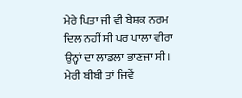ਮੇਰੇ ਪਿਤਾ ਜੀ ਵੀ ਬੇਸ਼ਕ ਨਰਮ ਦਿਲ ਨਹੀਂ ਸੀ ਪਰ ਪਾਲਾ ਵੀਰਾ ਉਨ੍ਹਾਂ ਦਾ ਲਾਡਲਾ ਭਾਣਜਾ ਸੀ। ਮੇਰੀ ਬੀਬੀ ਤਾਂ ਜਿਵੇਂ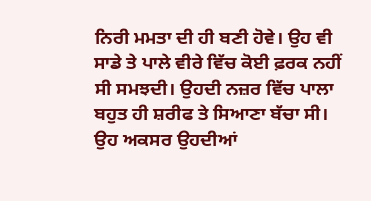ਨਿਰੀ ਮਮਤਾ ਦੀ ਹੀ ਬਣੀ ਹੋਵੇ। ਉਹ ਵੀ ਸਾਡੇ ਤੇ ਪਾਲੇ ਵੀਰੇ ਵਿੱਚ ਕੋਈ ਫ਼ਰਕ ਨਹੀਂ ਸੀ ਸਮਝਦੀ। ਉਹਦੀ ਨਜ਼ਰ ਵਿੱਚ ਪਾਲਾ ਬਹੁਤ ਹੀ ਸ਼ਰੀਫ ਤੇ ਸਿਆਣਾ ਬੱਚਾ ਸੀ। ਉਹ ਅਕਸਰ ਉਹਦੀਆਂ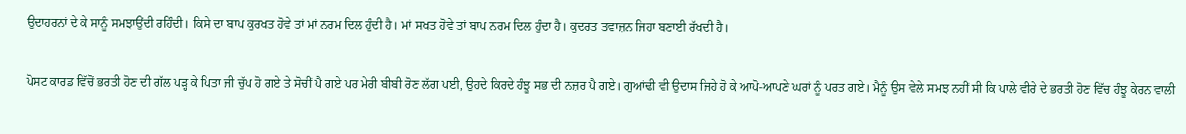ਉਦਾਹਰਨਾਂ ਦੇ ਕੇ ਸਾਨੂੰ ਸਮਝਾਉਂਦੀ ਰਹਿੰਦੀ। ਕਿਸੇ ਦਾ ਬਾਪ ਕੁਰਖਤ ਹੋਵੇ ਤਾਂ ਮਾਂ ਨਰਮ ਦਿਲ ਹੁੰਦੀ ਹੈ। ਮਾਂ ਸਖਤ ਹੋਵੇ ਤਾਂ ਬਾਪ ਨਰਮ ਦਿਲ ਹੁੰਦਾ ਹੈ। ਕੁਦਰਤ ਤਵਾਜ਼ਨ ਜਿਹਾ ਬਣਾਈ ਰੱਖਦੀ ਹੈ।

ਪੋਸਟ ਕਾਰਡ ਵਿੱਚੋਂ ਭਰਤੀ ਹੋਣ ਦੀ ਗੱਲ ਪੜ੍ਹ ਕੇ ਪਿਤਾ ਜੀ ਚੁੱਪ ਹੋ ਗਏ ਤੇ ਸੋਚੀਂ ਪੈ ਗਏ ਪਰ ਮੇਰੀ ਬੀਬੀ ਰੋਣ ਲੱਗ ਪਈ, ਉਹਦੇ ਕਿਰਦੇ ਹੰਝੂ ਸਭ ਦੀ ਨਜ਼ਰ ਪੈ ਗਏ। ਗੁਆਂਢੀ ਵੀ ਉਦਾਸ ਜਿਹੇ ਹੋ ਕੇ ਆਪੋ-ਆਪਣੇ ਘਰਾਂ ਨੂੰ ਪਰਤ ਗਏ। ਮੈਨੂੰ ਉਸ ਵੇਲੇ ਸਮਝ ਨਹੀਂ ਸੀ ਕਿ ਪਾਲੇ ਵੀਰੇ ਦੇ ਭਰਤੀ ਹੋਣ ਵਿੱਚ ਹੰਝੂ ਕੇਰਨ ਵਾਲੀ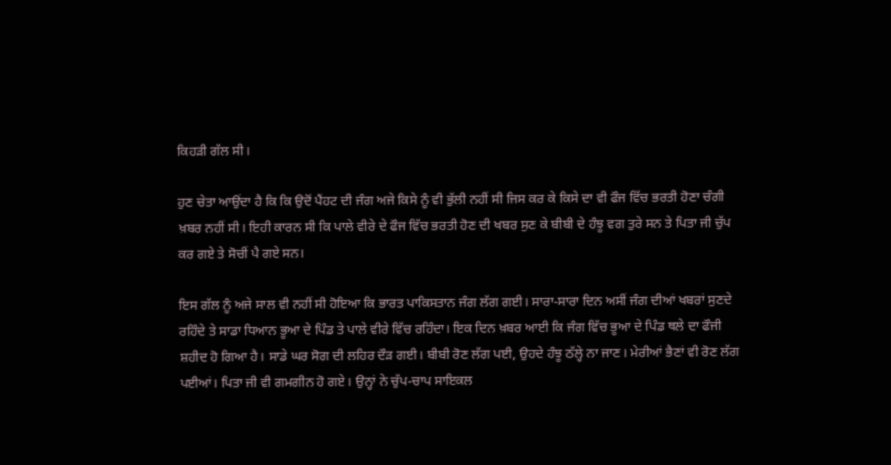ਕਿਹੜੀ ਗੱਲ ਸੀ।

ਹੁਣ ਚੇਤਾ ਆਉਂਦਾ ਹੈ ਕਿ ਕਿ ਉਦੋਂ ਪੈਂਹਟ ਦੀ ਜੰਗ ਅਜੇ ਕਿਸੇ ਨੂੰ ਵੀ ਭੁੱਲੀ ਨਹੀਂ ਸੀ ਜਿਸ ਕਰ ਕੇ ਕਿਸੇ ਦਾ ਵੀ ਫੌਜ ਵਿੱਚ ਭਰਤੀ ਹੋਣਾ ਚੰਗੀ ਖ਼ਬਰ ਨਹੀਂ ਸੀ। ਇਹੀ ਕਾਰਨ ਸੀ ਕਿ ਪਾਲੇ ਵੀਰੇ ਦੇ ਫੌਜ ਵਿੱਚ ਭਰਤੀ ਹੋਣ ਦੀ ਖਬਰ ਸੁਣ ਕੇ ਬੀਬੀ ਦੇ ਹੰਝੂ ਵਗ ਤੁਰੇ ਸਨ ਤੇ ਪਿਤਾ ਜੀ ਚੁੱਪ ਕਰ ਗਏ ਤੇ ਸੋਚੀਂ ਪੈ ਗਏ ਸਨ।

ਇਸ ਗੱਲ ਨੂੰ ਅਜੇ ਸਾਲ ਵੀ ਨਹੀਂ ਸੀ ਹੋਇਆ ਕਿ ਭਾਰਤ ਪਾਕਿਸਤਾਨ ਜੰਗ ਲੱਗ ਗਈ। ਸਾਰਾ-ਸਾਰਾ ਦਿਨ ਅਸੀਂ ਜੰਗ ਦੀਆਂ ਖਬਰਾਂ ਸੁਣਦੇ ਰਹਿੰਦੇ ਤੇ ਸਾਡਾ ਧਿਆਨ ਭੂਆ ਦੇ ਪਿੰਡ ਤੇ ਪਾਲੇ ਵੀਰੇ ਵਿੱਚ ਰਹਿੰਦਾ। ਇਕ ਦਿਨ ਖ਼ਬਰ ਆਈ ਕਿ ਜੰਗ ਵਿੱਚ ਭੂਆ ਦੇ ਪਿੰਡ ਥਲੇ ਦਾ ਫੌਜੀ ਸ਼ਹੀਦ ਹੋ ਗਿਆ ਹੈ। ਸਾਡੇ ਘਰ ਸੋਗ ਦੀ ਲਹਿਰ ਦੌੜ ਗਈ। ਬੀਬੀ ਰੋਣ ਲੱਗ ਪਈ, ਉਹਦੇ ਹੰਝੂ ਠੱਲ੍ਹੇ ਨਾ ਜਾਣ। ਮੇਰੀਆਂ ਭੈਣਾਂ ਵੀ ਰੋਣ ਲੱਗ ਪਈਆਂ। ਪਿਤਾ ਜੀ ਵੀ ਗਮਗੀਨ ਹੋ ਗਏ। ਉਨ੍ਹਾਂ ਨੇ ਚੁੱਪ-ਚਾਪ ਸਾਇਕਲ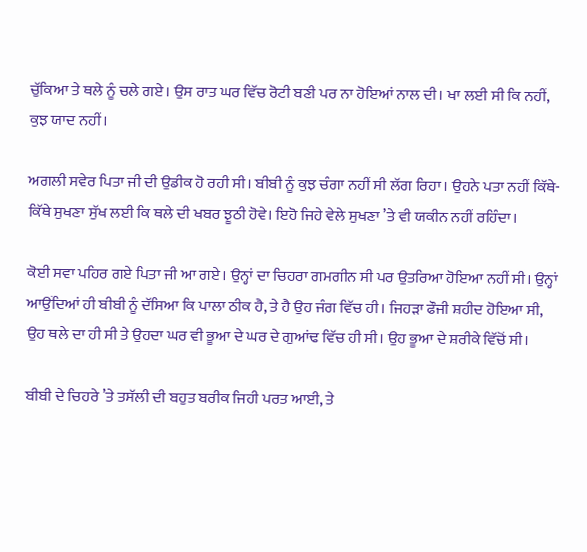ਚੁੱਕਿਆ ਤੇ ਥਲੇ ਨੂੰ ਚਲੇ ਗਏ। ਉਸ ਰਾਤ ਘਰ ਵਿੱਚ ਰੋਟੀ ਬਣੀ ਪਰ ਨਾ ਹੋਇਆਂ ਨਾਲ ਦੀ। ਖਾ ਲਈ ਸੀ ਕਿ ਨਹੀਂ, ਕੁਝ ਯਾਦ ਨਹੀਂ।

ਅਗਲੀ ਸਵੇਰ ਪਿਤਾ ਜੀ ਦੀ ਉਡੀਕ ਹੋ ਰਹੀ ਸੀ। ਬੀਬੀ ਨੂੰ ਕੁਝ ਚੰਗਾ ਨਹੀਂ ਸੀ ਲੱਗ ਰਿਹਾ। ਉਹਨੇ ਪਤਾ ਨਹੀਂ ਕਿੱਥੇ-ਕਿੱਥੇ ਸੁਖਣਾ ਸੁੱਖ ਲਈ ਕਿ ਥਲੇ ਦੀ ਖਬਰ ਝੂਠੀ ਹੋਵੇ। ਇਹੋ ਜਿਹੇ ਵੇਲੇ ਸੁਖਣਾ ’ਤੇ ਵੀ ਯਕੀਨ ਨਹੀਂ ਰਹਿੰਦਾ।

ਕੋਈ ਸਵਾ ਪਹਿਰ ਗਏ ਪਿਤਾ ਜੀ ਆ ਗਏ। ਉਨ੍ਹਾਂ ਦਾ ਚਿਹਰਾ ਗਮਗੀਨ ਸੀ ਪਰ ਉਤਰਿਆ ਹੋਇਆ ਨਹੀਂ ਸੀ। ਉਨ੍ਹਾਂ ਆਉਂਦਿਆਂ ਹੀ ਬੀਬੀ ਨੂੰ ਦੱਸਿਆ ਕਿ ਪਾਲਾ ਠੀਕ ਹੈ, ਤੇ ਹੈ ਉਹ ਜੰਗ ਵਿੱਚ ਹੀ। ਜਿਹੜਾ ਫੌਜੀ ਸ਼ਹੀਦ ਹੋਇਆ ਸੀ, ਉਹ ਥਲੇ ਦਾ ਹੀ ਸੀ ਤੇ ਉਹਦਾ ਘਰ ਵੀ ਭੂਆ ਦੇ ਘਰ ਦੇ ਗੁਆਂਢ ਵਿੱਚ ਹੀ ਸੀ। ਉਹ ਭੂਆ ਦੇ ਸ਼ਰੀਕੇ ਵਿੱਚੋਂ ਸੀ।

ਬੀਬੀ ਦੇ ਚਿਹਰੇ ’ਤੇ ਤਸੱਲੀ ਦੀ ਬਹੁਤ ਬਰੀਕ ਜਿਹੀ ਪਰਤ ਆਈ, ਤੇ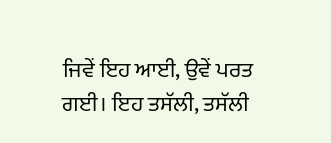ਜਿਵੇਂ ਇਹ ਆਈ, ਉਵੇਂ ਪਰਤ ਗਈ। ਇਹ ਤਸੱਲੀ, ਤਸੱਲੀ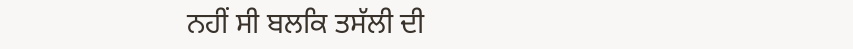ਨਹੀਂ ਸੀ ਬਲਕਿ ਤਸੱਲੀ ਦੀ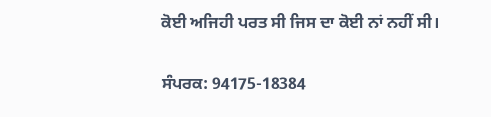ਕੋਈ ਅਜਿਹੀ ਪਰਤ ਸੀ ਜਿਸ ਦਾ ਕੋਈ ਨਾਂ ਨਹੀਂ ਸੀ।

ਸੰਪਰਕ: 94175-18384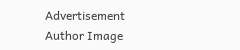Advertisement
Author Image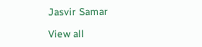Jasvir Samar

View all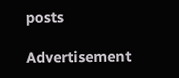posts

Advertisement